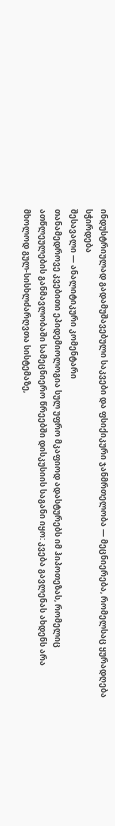ინდუსტრიულად გადამუშავებული საკვები და ფსიქიკური ჯანმრთელობა — მეცნიერება, რომელსაც ყურადღება სჭირდება
შესავალი — ანალიტიკური კომენტარი
თანამედროვე კვებითი ეპიდემიოლოგია სულ უფრო მკაფიოდ ადასტურებს იმ ჰიპოთეზას, რომელიც ათწლეულების განმავლობაში სამეცნიერო წრეებში დისკუსიის საგანი იყო: კვება გავლენას ახდენს არა მხოლოდ გულ-სისხლძარღვთა სისტემაზე,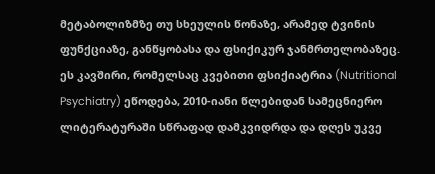მეტაბოლიზმზე თუ სხეულის წონაზე, არამედ ტვინის ფუნქციაზე, განწყობასა და ფსიქიკურ ჯანმრთელობაზეც. ეს კავშირი, რომელსაც კვებითი ფსიქიატრია (Nutritional Psychiatry) ეწოდება, 2010-იანი წლებიდან სამეცნიერო ლიტერატურაში სწრაფად დამკვიდრდა და დღეს უკვე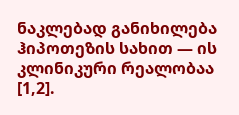ნაკლებად განიხილება ჰიპოთეზის სახით — ის კლინიკური რეალობაა [1,2].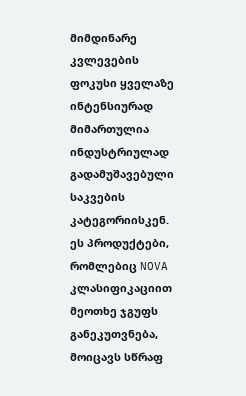მიმდინარე კვლევების ფოკუსი ყველაზე ინტენსიურად მიმართულია ინდუსტრიულად გადამუშავებული საკვების კატეგორიისკენ. ეს პროდუქტები, რომლებიც NOVA კლასიფიკაციით მეოთხე ჯგუფს განეკუთვნება, მოიცავს სწრაფ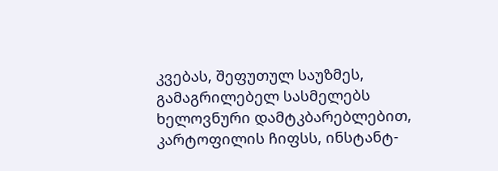კვებას, შეფუთულ საუზმეს, გამაგრილებელ სასმელებს ხელოვნური დამტკბარებლებით, კარტოფილის ჩიფსს, ინსტანტ-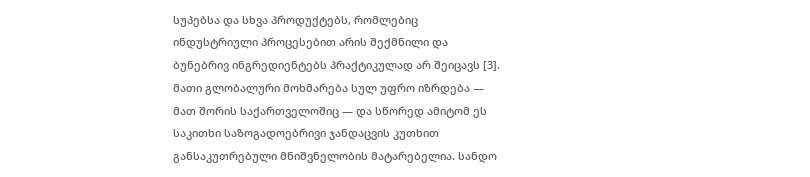სუპებსა და სხვა პროდუქტებს, რომლებიც ინდუსტრიული პროცესებით არის შექმნილი და ბუნებრივ ინგრედიენტებს პრაქტიკულად არ შეიცავს [3]. მათი გლობალური მოხმარება სულ უფრო იზრდება — მათ შორის საქართველოშიც — და სწორედ ამიტომ ეს საკითხი საზოგადოებრივი ჯანდაცვის კუთხით განსაკუთრებული მნიშვნელობის მატარებელია. სანდო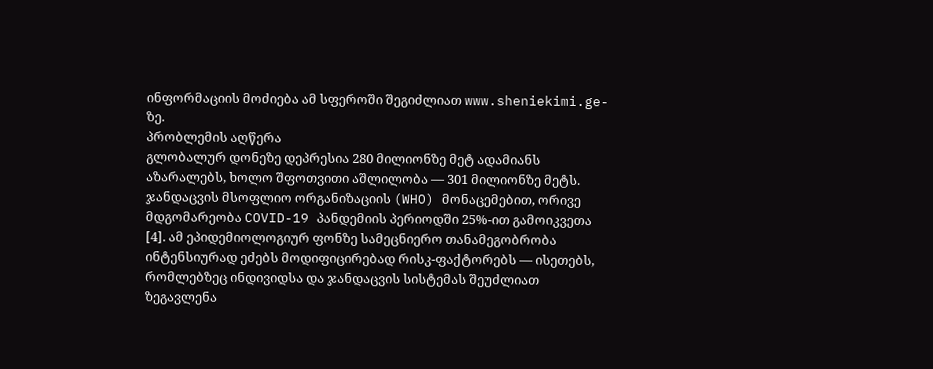ინფორმაციის მოძიება ამ სფეროში შეგიძლიათ www.sheniekimi.ge-ზე.
პრობლემის აღწერა
გლობალურ დონეზე დეპრესია 280 მილიონზე მეტ ადამიანს აზარალებს, ხოლო შფოთვითი აშლილობა — 301 მილიონზე მეტს. ჯანდაცვის მსოფლიო ორგანიზაციის (WHO) მონაცემებით, ორივე მდგომარეობა COVID-19 პანდემიის პერიოდში 25%-ით გამოიკვეთა [4]. ამ ეპიდემიოლოგიურ ფონზე სამეცნიერო თანამეგობრობა ინტენსიურად ეძებს მოდიფიცირებად რისკ-ფაქტორებს — ისეთებს, რომლებზეც ინდივიდსა და ჯანდაცვის სისტემას შეუძლიათ ზეგავლენა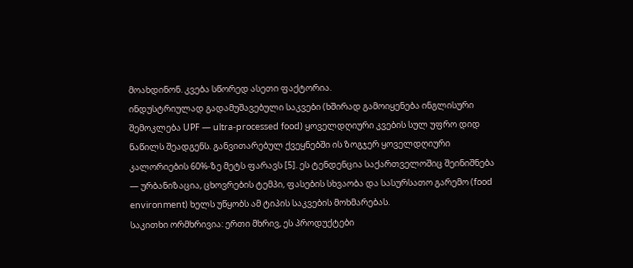მოახდინონ. კვება სწორედ ასეთი ფაქტორია.
ინდუსტრიულად გადამუშავებული საკვები (ხშირად გამოიყენება ინგლისური შემოკლება UPF — ultra-processed food) ყოველდღიური კვების სულ უფრო დიდ ნაწილს შეადგენს. განვითარებულ ქვეყნებში ის ზოგჯერ ყოველდღიური კალორიების 60%-ზე მეტს ფარავს [5]. ეს ტენდენცია საქართველოშიც შეინიშნება — ურბანიზაცია, ცხოვრების ტემპი, ფასების სხვაობა და სასურსათო გარემო (food environment) ხელს უწყობს ამ ტიპის საკვების მოხმარებას.
საკითხი ორმხრივია: ერთი მხრივ, ეს პროდუქტები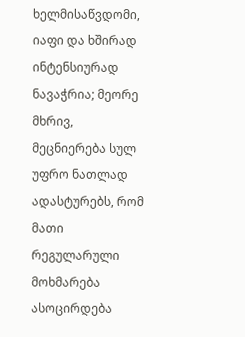ხელმისაწვდომი, იაფი და ხშირად ინტენსიურად ნავაჭრია; მეორე მხრივ, მეცნიერება სულ უფრო ნათლად ადასტურებს, რომ მათი რეგულარული მოხმარება ასოცირდება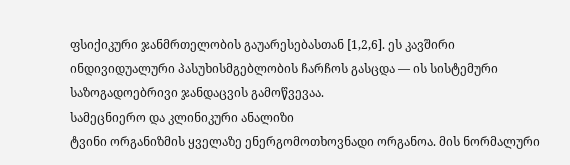ფსიქიკური ჯანმრთელობის გაუარესებასთან [1,2,6]. ეს კავშირი ინდივიდუალური პასუხისმგებლობის ჩარჩოს გასცდა — ის სისტემური საზოგადოებრივი ჯანდაცვის გამოწვევაა.
სამეცნიერო და კლინიკური ანალიზი
ტვინი ორგანიზმის ყველაზე ენერგომოთხოვნადი ორგანოა. მის ნორმალური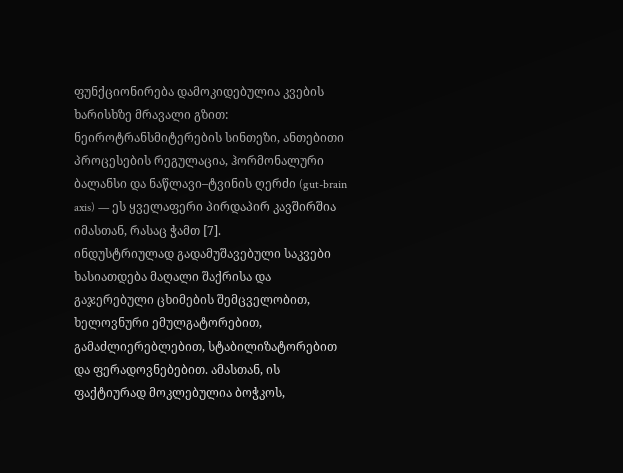ფუნქციონირება დამოკიდებულია კვების ხარისხზე მრავალი გზით: ნეიროტრანსმიტერების სინთეზი, ანთებითი პროცესების რეგულაცია, ჰორმონალური ბალანსი და ნაწლავი–ტვინის ღერძი (gut-brain axis) — ეს ყველაფერი პირდაპირ კავშირშია იმასთან, რასაც ჭამთ [7].
ინდუსტრიულად გადამუშავებული საკვები ხასიათდება მაღალი შაქრისა და გაჯერებული ცხიმების შემცველობით, ხელოვნური ემულგატორებით, გამაძლიერებლებით, სტაბილიზატორებით და ფერადოვნებებით. ამასთან, ის ფაქტიურად მოკლებულია ბოჭკოს,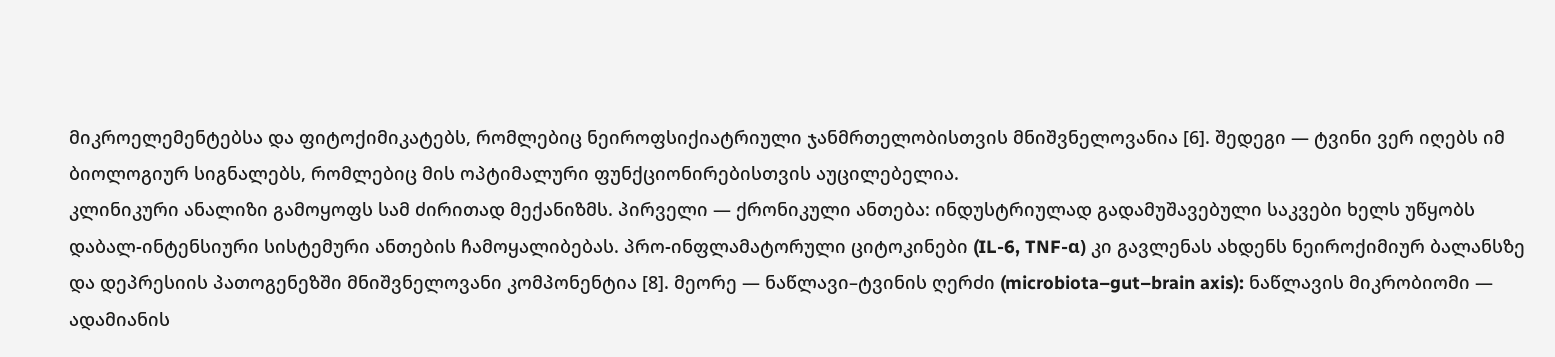მიკროელემენტებსა და ფიტოქიმიკატებს, რომლებიც ნეიროფსიქიატრიული ჯანმრთელობისთვის მნიშვნელოვანია [6]. შედეგი — ტვინი ვერ იღებს იმ ბიოლოგიურ სიგნალებს, რომლებიც მის ოპტიმალური ფუნქციონირებისთვის აუცილებელია.
კლინიკური ანალიზი გამოყოფს სამ ძირითად მექანიზმს. პირველი — ქრონიკული ანთება: ინდუსტრიულად გადამუშავებული საკვები ხელს უწყობს დაბალ-ინტენსიური სისტემური ანთების ჩამოყალიბებას. პრო-ინფლამატორული ციტოკინები (IL-6, TNF-α) კი გავლენას ახდენს ნეიროქიმიურ ბალანსზე და დეპრესიის პათოგენეზში მნიშვნელოვანი კომპონენტია [8]. მეორე — ნაწლავი–ტვინის ღერძი (microbiota–gut–brain axis): ნაწლავის მიკრობიომი — ადამიანის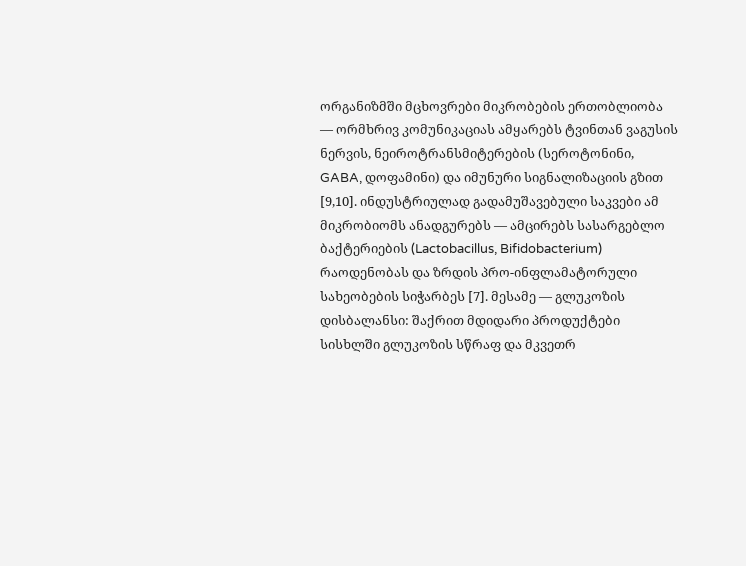ორგანიზმში მცხოვრები მიკრობების ერთობლიობა — ორმხრივ კომუნიკაციას ამყარებს ტვინთან ვაგუსის ნერვის, ნეიროტრანსმიტერების (სეროტონინი, GABA, დოფამინი) და იმუნური სიგნალიზაციის გზით [9,10]. ინდუსტრიულად გადამუშავებული საკვები ამ მიკრობიომს ანადგურებს — ამცირებს სასარგებლო ბაქტერიების (Lactobacillus, Bifidobacterium) რაოდენობას და ზრდის პრო-ინფლამატორული სახეობების სიჭარბეს [7]. მესამე — გლუკოზის დისბალანსი: შაქრით მდიდარი პროდუქტები სისხლში გლუკოზის სწრაფ და მკვეთრ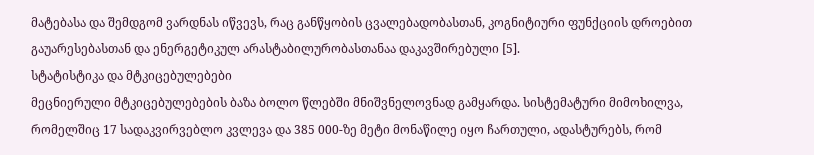მატებასა და შემდგომ ვარდნას იწვევს, რაც განწყობის ცვალებადობასთან, კოგნიტიური ფუნქციის დროებით გაუარესებასთან და ენერგეტიკულ არასტაბილურობასთანაა დაკავშირებული [5].
სტატისტიკა და მტკიცებულებები
მეცნიერული მტკიცებულებების ბაზა ბოლო წლებში მნიშვნელოვნად გამყარდა. სისტემატური მიმოხილვა, რომელშიც 17 სადაკვირვებლო კვლევა და 385 000-ზე მეტი მონაწილე იყო ჩართული, ადასტურებს, რომ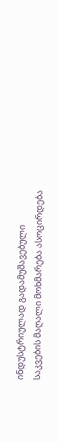ინდუსტრიულად გადამუშავებული საკვების მაღალი მოხმარება ასოცირდება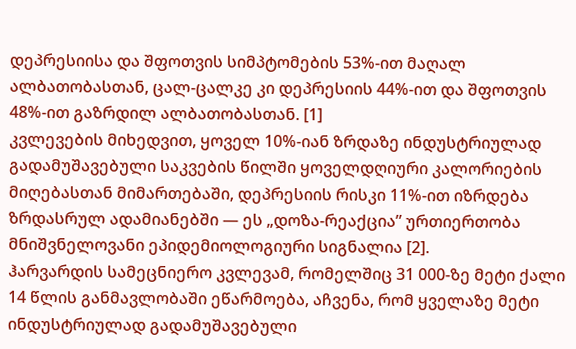დეპრესიისა და შფოთვის სიმპტომების 53%-ით მაღალ ალბათობასთან, ცალ-ცალკე კი დეპრესიის 44%-ით და შფოთვის 48%-ით გაზრდილ ალბათობასთან. [1]
კვლევების მიხედვით, ყოველ 10%-იან ზრდაზე ინდუსტრიულად გადამუშავებული საკვების წილში ყოველდღიური კალორიების მიღებასთან მიმართებაში, დეპრესიის რისკი 11%-ით იზრდება ზრდასრულ ადამიანებში — ეს „დოზა-რეაქცია” ურთიერთობა მნიშვნელოვანი ეპიდემიოლოგიური სიგნალია [2].
ჰარვარდის სამეცნიერო კვლევამ, რომელშიც 31 000-ზე მეტი ქალი 14 წლის განმავლობაში ეწარმოება, აჩვენა, რომ ყველაზე მეტი ინდუსტრიულად გადამუშავებული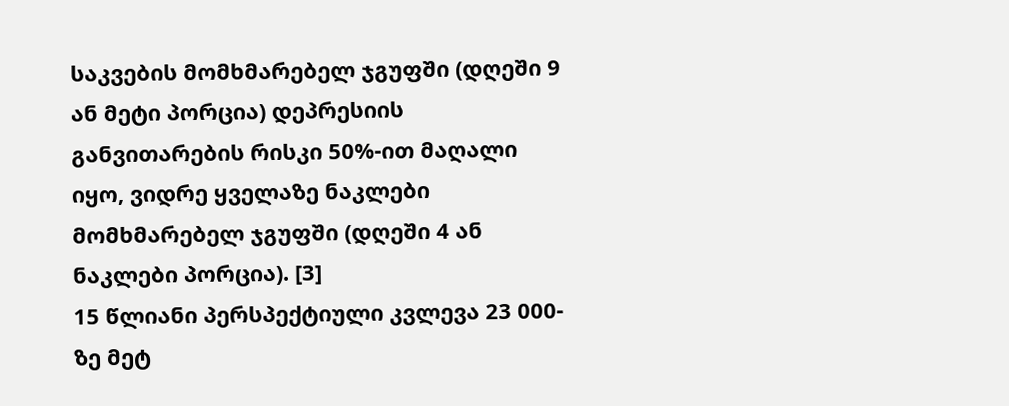საკვების მომხმარებელ ჯგუფში (დღეში 9 ან მეტი პორცია) დეპრესიის განვითარების რისკი 50%-ით მაღალი იყო, ვიდრე ყველაზე ნაკლები მომხმარებელ ჯგუფში (დღეში 4 ან ნაკლები პორცია). [3]
15 წლიანი პერსპექტიული კვლევა 23 000-ზე მეტ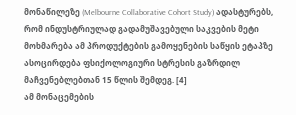მონაწილეზე (Melbourne Collaborative Cohort Study) ადასტურებს, რომ ინდუსტრიულად გადამუშავებული საკვების მეტი მოხმარება ამ პროდუქტების გამოყენების საწყის ეტაპზე ასოცირდება ფსიქოლოგიური სტრესის გაზრდილ მაჩვენებლებთან 15 წლის შემდეგ. [4]
ამ მონაცემების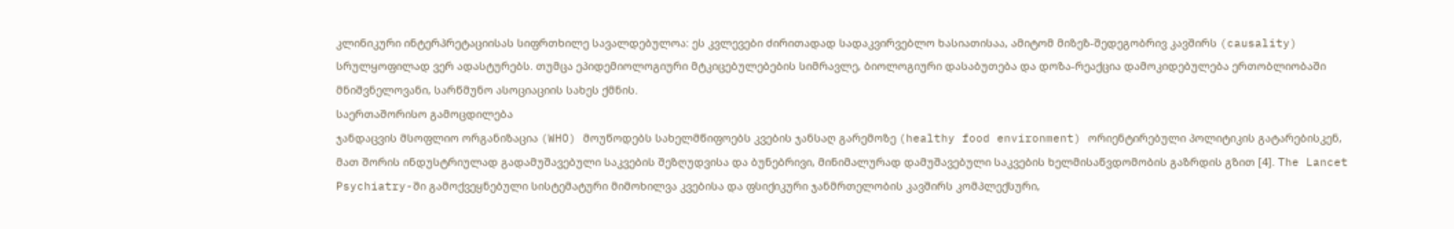კლინიკური ინტერპრეტაციისას სიფრთხილე სავალდებულოა: ეს კვლევები ძირითადად სადაკვირვებლო ხასიათისაა, ამიტომ მიზეზ-შედეგობრივ კავშირს (causality) სრულყოფილად ვერ ადასტურებს. თუმცა ეპიდემიოლოგიური მტკიცებულებების სიმრავლე, ბიოლოგიური დასაბუთება და დოზა-რეაქცია დამოკიდებულება ერთობლიობაში მნიშვნელოვანი, სარწმუნო ასოციაციის სახეს ქმნის.
საერთაშორისო გამოცდილება
ჯანდაცვის მსოფლიო ორგანიზაცია (WHO) მოუწოდებს სახელმწიფოებს კვების ჯანსაღ გარემოზე (healthy food environment) ორიენტირებული პოლიტიკის გატარებისკენ, მათ შორის ინდუსტრიულად გადამუშავებული საკვების შეზღუდვისა და ბუნებრივი, მინიმალურად დამუშავებული საკვების ხელმისაწვდომობის გაზრდის გზით [4]. The Lancet Psychiatry-ში გამოქვეყნებული სისტემატური მიმოხილვა კვებისა და ფსიქიკური ჯანმრთელობის კავშირს კომპლექსური,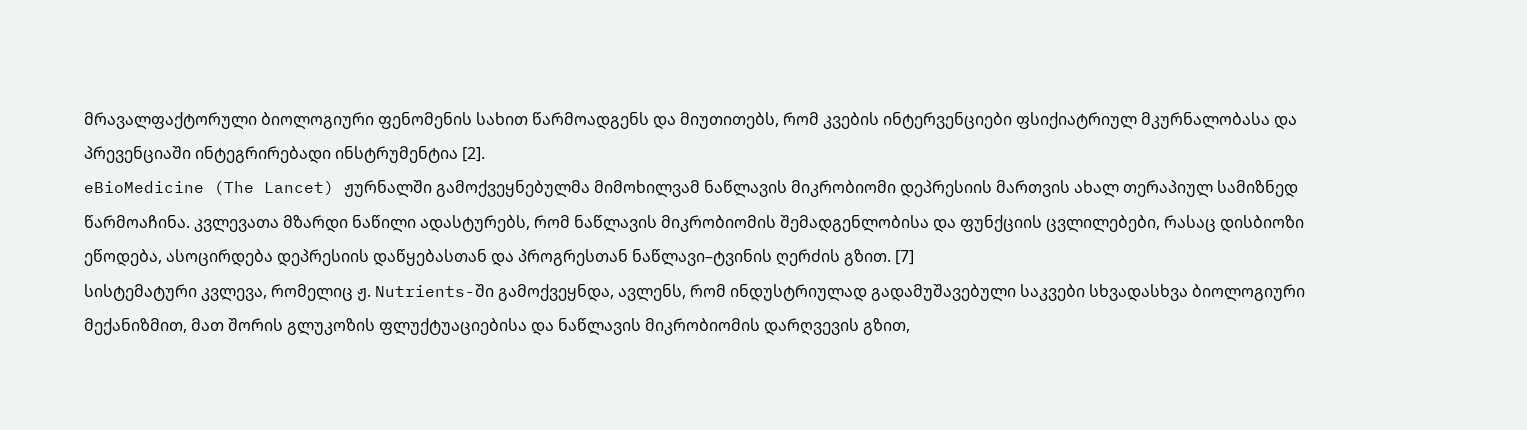მრავალფაქტორული ბიოლოგიური ფენომენის სახით წარმოადგენს და მიუთითებს, რომ კვების ინტერვენციები ფსიქიატრიულ მკურნალობასა და პრევენციაში ინტეგრირებადი ინსტრუმენტია [2].
eBioMedicine (The Lancet) ჟურნალში გამოქვეყნებულმა მიმოხილვამ ნაწლავის მიკრობიომი დეპრესიის მართვის ახალ თერაპიულ სამიზნედ წარმოაჩინა. კვლევათა მზარდი ნაწილი ადასტურებს, რომ ნაწლავის მიკრობიომის შემადგენლობისა და ფუნქციის ცვლილებები, რასაც დისბიოზი ეწოდება, ასოცირდება დეპრესიის დაწყებასთან და პროგრესთან ნაწლავი–ტვინის ღერძის გზით. [7]
სისტემატური კვლევა, რომელიც ჟ. Nutrients-ში გამოქვეყნდა, ავლენს, რომ ინდუსტრიულად გადამუშავებული საკვები სხვადასხვა ბიოლოგიური მექანიზმით, მათ შორის გლუკოზის ფლუქტუაციებისა და ნაწლავის მიკრობიომის დარღვევის გზით,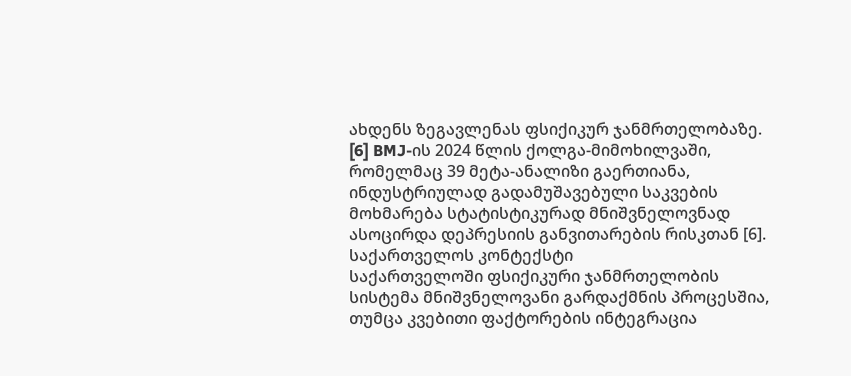ახდენს ზეგავლენას ფსიქიკურ ჯანმრთელობაზე. [6] BMJ-ის 2024 წლის ქოლგა-მიმოხილვაში, რომელმაც 39 მეტა-ანალიზი გაერთიანა, ინდუსტრიულად გადამუშავებული საკვების მოხმარება სტატისტიკურად მნიშვნელოვნად ასოცირდა დეპრესიის განვითარების რისკთან [6].
საქართველოს კონტექსტი
საქართველოში ფსიქიკური ჯანმრთელობის სისტემა მნიშვნელოვანი გარდაქმნის პროცესშია, თუმცა კვებითი ფაქტორების ინტეგრაცია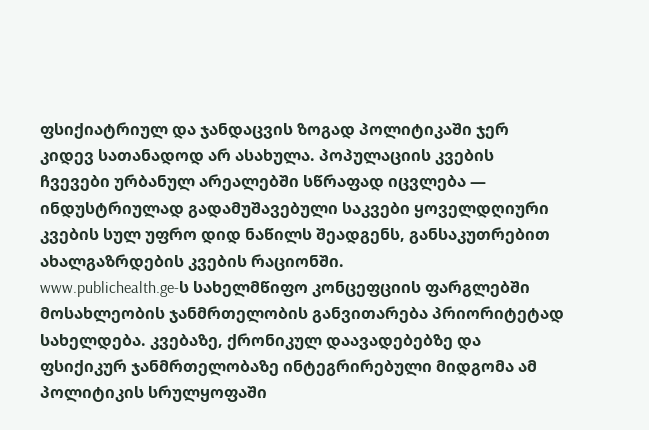ფსიქიატრიულ და ჯანდაცვის ზოგად პოლიტიკაში ჯერ კიდევ სათანადოდ არ ასახულა. პოპულაციის კვების ჩვევები ურბანულ არეალებში სწრაფად იცვლება — ინდუსტრიულად გადამუშავებული საკვები ყოველდღიური კვების სულ უფრო დიდ ნაწილს შეადგენს, განსაკუთრებით ახალგაზრდების კვების რაციონში.
www.publichealth.ge-ს სახელმწიფო კონცეფციის ფარგლებში მოსახლეობის ჯანმრთელობის განვითარება პრიორიტეტად სახელდება. კვებაზე, ქრონიკულ დაავადებებზე და ფსიქიკურ ჯანმრთელობაზე ინტეგრირებული მიდგომა ამ პოლიტიკის სრულყოფაში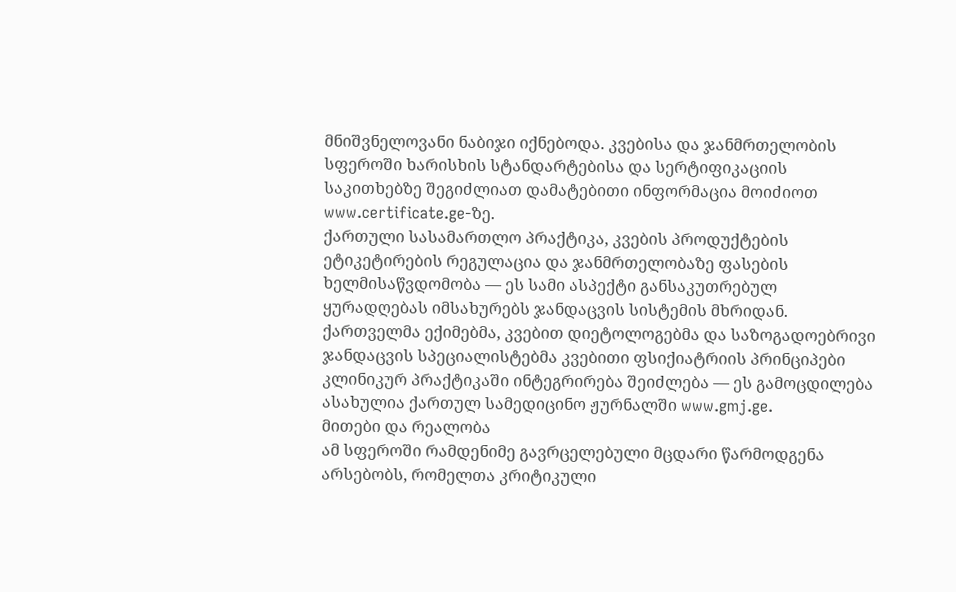მნიშვნელოვანი ნაბიჯი იქნებოდა. კვებისა და ჯანმრთელობის სფეროში ხარისხის სტანდარტებისა და სერტიფიკაციის საკითხებზე შეგიძლიათ დამატებითი ინფორმაცია მოიძიოთ www.certificate.ge-ზე.
ქართული სასამართლო პრაქტიკა, კვების პროდუქტების ეტიკეტირების რეგულაცია და ჯანმრთელობაზე ფასების ხელმისაწვდომობა — ეს სამი ასპექტი განსაკუთრებულ ყურადღებას იმსახურებს ჯანდაცვის სისტემის მხრიდან. ქართველმა ექიმებმა, კვებით დიეტოლოგებმა და საზოგადოებრივი ჯანდაცვის სპეციალისტებმა კვებითი ფსიქიატრიის პრინციპები კლინიკურ პრაქტიკაში ინტეგრირება შეიძლება — ეს გამოცდილება ასახულია ქართულ სამედიცინო ჟურნალში www.gmj.ge.
მითები და რეალობა
ამ სფეროში რამდენიმე გავრცელებული მცდარი წარმოდგენა არსებობს, რომელთა კრიტიკული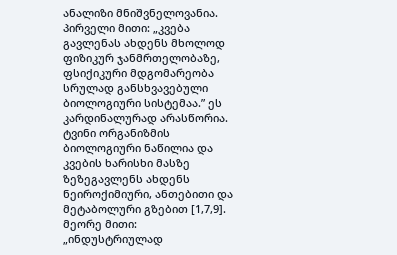ანალიზი მნიშვნელოვანია.
პირველი მითი: „კვება გავლენას ახდენს მხოლოდ ფიზიკურ ჯანმრთელობაზე, ფსიქიკური მდგომარეობა სრულად განსხვავებული ბიოლოგიური სისტემაა.” ეს კარდინალურად არასწორია. ტვინი ორგანიზმის ბიოლოგიური ნაწილია და კვების ხარისხი მასზე ზეზეგავლენს ახდენს ნეიროქიმიური, ანთებითი და მეტაბოლური გზებით [1,7,9].
მეორე მითი: „ინდუსტრიულად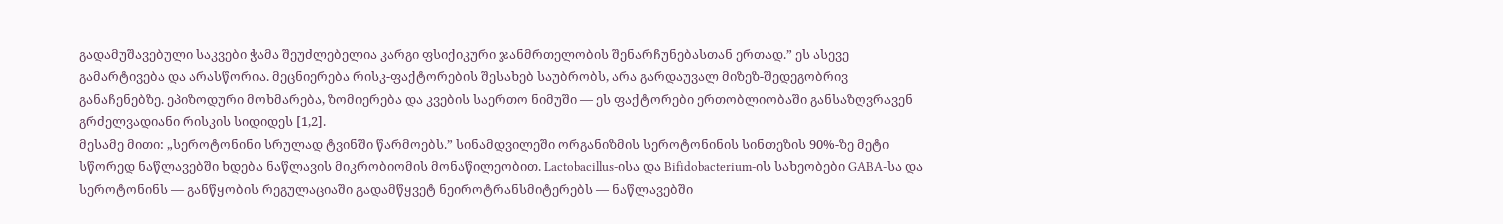გადამუშავებული საკვები ჭამა შეუძლებელია კარგი ფსიქიკური ჯანმრთელობის შენარჩუნებასთან ერთად.” ეს ასევე გამარტივება და არასწორია. მეცნიერება რისკ-ფაქტორების შესახებ საუბრობს, არა გარდაუვალ მიზეზ-შედეგობრივ განაჩენებზე. ეპიზოდური მოხმარება, ზომიერება და კვების საერთო ნიმუში — ეს ფაქტორები ერთობლიობაში განსაზღვრავენ გრძელვადიანი რისკის სიდიდეს [1,2].
მესამე მითი: „სეროტონინი სრულად ტვინში წარმოებს.” სინამდვილეში ორგანიზმის სეროტონინის სინთეზის 90%-ზე მეტი სწორედ ნაწლავებში ხდება ნაწლავის მიკრობიომის მონაწილეობით. Lactobacillus-ისა და Bifidobacterium-ის სახეობები GABA-სა და სეროტონინს — განწყობის რეგულაციაში გადამწყვეტ ნეიროტრანსმიტერებს — ნაწლავებში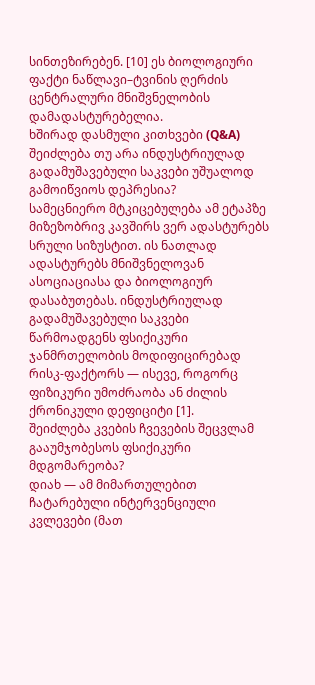სინთეზირებენ. [10] ეს ბიოლოგიური ფაქტი ნაწლავი–ტვინის ღერძის ცენტრალური მნიშვნელობის დამადასტურებელია.
ხშირად დასმული კითხვები (Q&A)
შეიძლება თუ არა ინდუსტრიულად გადამუშავებული საკვები უშუალოდ გამოიწვიოს დეპრესია?
სამეცნიერო მტკიცებულება ამ ეტაპზე მიზეზობრივ კავშირს ვერ ადასტურებს სრული სიზუსტით. ის ნათლად ადასტურებს მნიშვნელოვან ასოციაციასა და ბიოლოგიურ დასაბუთებას. ინდუსტრიულად გადამუშავებული საკვები წარმოადგენს ფსიქიკური ჯანმრთელობის მოდიფიცირებად რისკ-ფაქტორს — ისევე, როგორც ფიზიკური უმოძრაობა ან ძილის ქრონიკული დეფიციტი [1].
შეიძლება კვების ჩვევების შეცვლამ გააუმჯობესოს ფსიქიკური მდგომარეობა?
დიახ — ამ მიმართულებით ჩატარებული ინტერვენციული კვლევები (მათ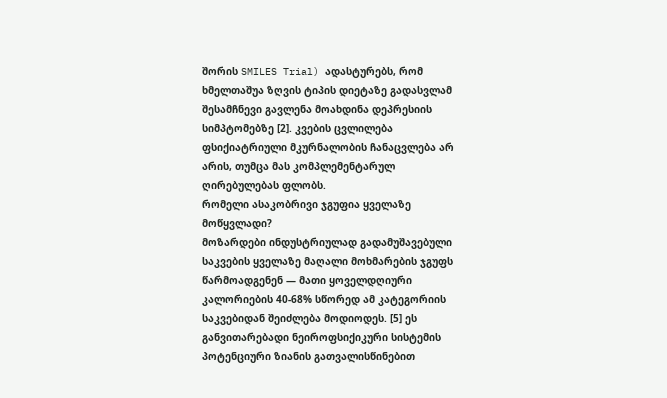შორის SMILES Trial) ადასტურებს, რომ ხმელთაშუა ზღვის ტიპის დიეტაზე გადასვლამ შესამჩნევი გავლენა მოახდინა დეპრესიის სიმპტომებზე [2]. კვების ცვლილება ფსიქიატრიული მკურნალობის ჩანაცვლება არ არის, თუმცა მას კომპლემენტარულ ღირებულებას ფლობს.
რომელი ასაკობრივი ჯგუფია ყველაზე მოწყვლადი?
მოზარდები ინდუსტრიულად გადამუშავებული საკვების ყველაზე მაღალი მოხმარების ჯგუფს წარმოადგენენ — მათი ყოველდღიური კალორიების 40-68% სწორედ ამ კატეგორიის საკვებიდან შეიძლება მოდიოდეს. [5] ეს განვითარებადი ნეიროფსიქიკური სისტემის პოტენციური ზიანის გათვალისწინებით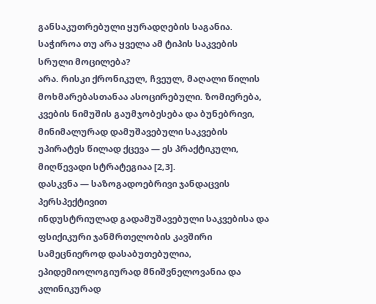განსაკუთრებული ყურადღების საგანია.
საჭიროა თუ არა ყველა ამ ტიპის საკვების სრული მოცილება?
არა. რისკი ქრონიკულ, ჩვეულ, მაღალი წილის მოხმარებასთანაა ასოცირებული. ზომიერება, კვების ნიმუშის გაუმჯობესება და ბუნებრივი, მინიმალურად დამუშავებული საკვების უპირატეს წილად ქცევა — ეს პრაქტიკული, მიღწევადი სტრატეგიაა [2,3].
დასკვნა — საზოგადოებრივი ჯანდაცვის პერსპექტივით
ინდუსტრიულად გადამუშავებული საკვებისა და ფსიქიკური ჯანმრთელობის კავშირი სამეცნიეროდ დასაბუთებულია, ეპიდემიოლოგიურად მნიშვნელოვანია და კლინიკურად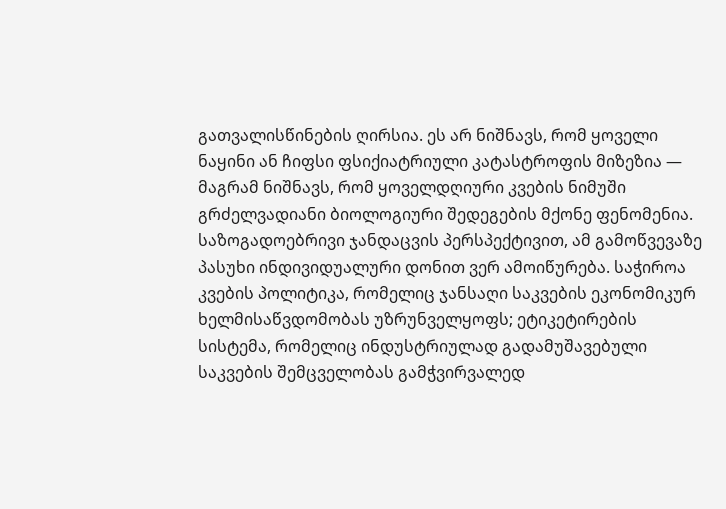გათვალისწინების ღირსია. ეს არ ნიშნავს, რომ ყოველი ნაყინი ან ჩიფსი ფსიქიატრიული კატასტროფის მიზეზია — მაგრამ ნიშნავს, რომ ყოველდღიური კვების ნიმუში გრძელვადიანი ბიოლოგიური შედეგების მქონე ფენომენია.
საზოგადოებრივი ჯანდაცვის პერსპექტივით, ამ გამოწვევაზე პასუხი ინდივიდუალური დონით ვერ ამოიწურება. საჭიროა კვების პოლიტიკა, რომელიც ჯანსაღი საკვების ეკონომიკურ ხელმისაწვდომობას უზრუნველყოფს; ეტიკეტირების სისტემა, რომელიც ინდუსტრიულად გადამუშავებული საკვების შემცველობას გამჭვირვალედ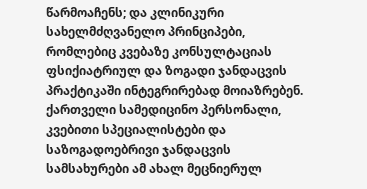წარმოაჩენს; და კლინიკური სახელმძღვანელო პრინციპები, რომლებიც კვებაზე კონსულტაციას ფსიქიატრიულ და ზოგადი ჯანდაცვის პრაქტიკაში ინტეგრირებად მოიაზრებენ.
ქართველი სამედიცინო პერსონალი, კვებითი სპეციალისტები და საზოგადოებრივი ჯანდაცვის სამსახურები ამ ახალ მეცნიერულ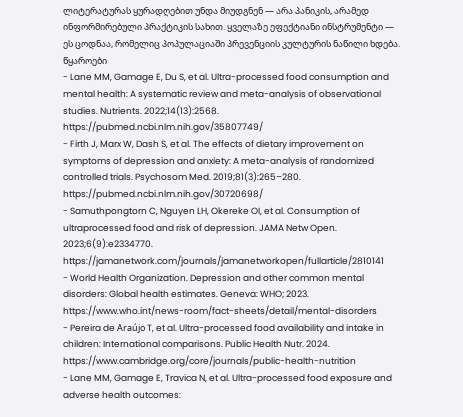ლიტერატურას ყურადღებით უნდა მიუდგნენ — არა პანიკის, არამედ ინფორმირებული პრაქტიკის სახით. ყველაზე ეფექტიანი ინსტრუმენტი — ეს ცოდნაა, რომელიც პოპულაციაში პრევენციის კულტურის ნაწილი ხდება.
წყაროები
- Lane MM, Gamage E, Du S, et al. Ultra-processed food consumption and mental health: A systematic review and meta-analysis of observational studies. Nutrients. 2022;14(13):2568. https://pubmed.ncbi.nlm.nih.gov/35807749/
- Firth J, Marx W, Dash S, et al. The effects of dietary improvement on symptoms of depression and anxiety: A meta-analysis of randomized controlled trials. Psychosom Med. 2019;81(3):265–280. https://pubmed.ncbi.nlm.nih.gov/30720698/
- Samuthpongtorn C, Nguyen LH, Okereke OI, et al. Consumption of ultraprocessed food and risk of depression. JAMA Netw Open. 2023;6(9):e2334770. https://jamanetwork.com/journals/jamanetworkopen/fullarticle/2810141
- World Health Organization. Depression and other common mental disorders: Global health estimates. Geneva: WHO; 2023. https://www.who.int/news-room/fact-sheets/detail/mental-disorders
- Pereira de Araújo T, et al. Ultra-processed food availability and intake in children: International comparisons. Public Health Nutr. 2024. https://www.cambridge.org/core/journals/public-health-nutrition
- Lane MM, Gamage E, Travica N, et al. Ultra-processed food exposure and adverse health outcomes: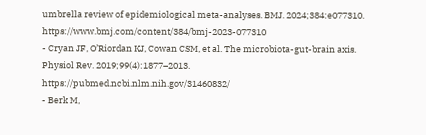umbrella review of epidemiological meta-analyses. BMJ. 2024;384:e077310. https://www.bmj.com/content/384/bmj-2023-077310
- Cryan JF, O’Riordan KJ, Cowan CSM, et al. The microbiota-gut-brain axis. Physiol Rev. 2019;99(4):1877–2013. https://pubmed.ncbi.nlm.nih.gov/31460832/
- Berk M,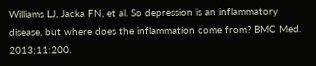Williams LJ, Jacka FN, et al. So depression is an inflammatory disease, but where does the inflammation come from? BMC Med. 2013;11:200.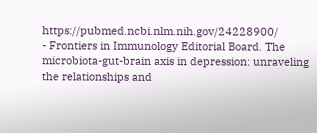https://pubmed.ncbi.nlm.nih.gov/24228900/
- Frontiers in Immunology Editorial Board. The microbiota-gut-brain axis in depression: unraveling the relationships and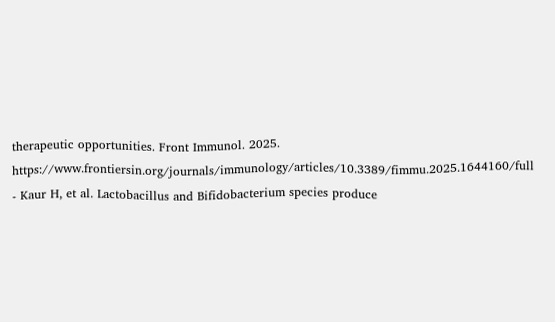therapeutic opportunities. Front Immunol. 2025. https://www.frontiersin.org/journals/immunology/articles/10.3389/fimmu.2025.1644160/full
- Kaur H, et al. Lactobacillus and Bifidobacterium species produce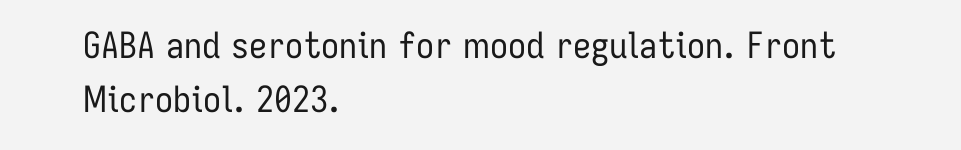GABA and serotonin for mood regulation. Front Microbiol. 2023.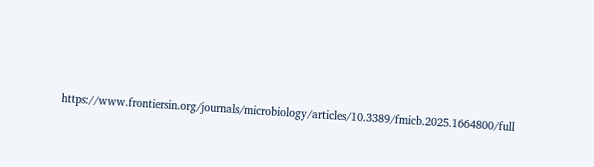https://www.frontiersin.org/journals/microbiology/articles/10.3389/fmicb.2025.1664800/full